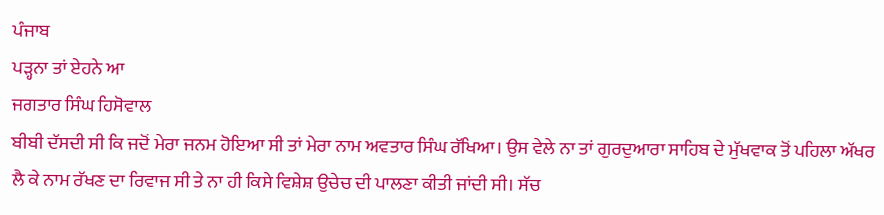ਪੰਜਾਬ
ਪੜ੍ਹਨਾ ਤਾਂ ਏਹਨੇ ਆ
ਜਗਤਾਰ ਸਿੰਘ ਹਿਸੋਵਾਲ
ਬੀਬੀ ਦੱਸਦੀ ਸੀ ਕਿ ਜਦੋਂ ਮੇਰਾ ਜਨਮ ਹੋਇਆ ਸੀ ਤਾਂ ਮੇਰਾ ਨਾਮ ਅਵਤਾਰ ਸਿੰਘ ਰੱਖਿਆ। ਉਸ ਵੇਲੇ ਨਾ ਤਾਂ ਗੁਰਦੁਆਰਾ ਸਾਹਿਬ ਦੇ ਮੁੱਖਵਾਕ ਤੋਂ ਪਹਿਲਾ ਅੱਖਰ ਲੈ ਕੇ ਨਾਮ ਰੱਖਣ ਦਾ ਰਿਵਾਜ ਸੀ ਤੇ ਨਾ ਹੀ ਕਿਸੇ ਵਿਸ਼ੇਸ਼ ਉਚੇਚ ਦੀ ਪਾਲਣਾ ਕੀਤੀ ਜਾਂਦੀ ਸੀ। ਸੱਚ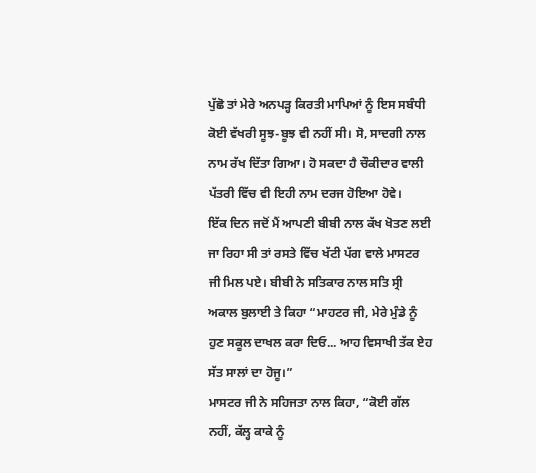ਪੁੱਛੋ ਤਾਂ ਮੇਰੇ ਅਨਪੜ੍ਹ ਕਿਰਤੀ ਮਾਪਿਆਂ ਨੂੰ ਇਸ ਸਬੰਧੀ ਕੋਈ ਵੱਖਰੀ ਸੂਝ-ਬੂਝ ਵੀ ਨਹੀਂ ਸੀ। ਸੋ, ਸਾਦਗੀ ਨਾਲ ਨਾਮ ਰੱਖ ਦਿੱਤਾ ਗਿਆ। ਹੋ ਸਕਦਾ ਹੈ ਚੌਕੀਦਾਰ ਵਾਲੀ ਪੱਤਰੀ ਵਿੱਚ ਵੀ ਇਹੀ ਨਾਮ ਦਰਜ ਹੋਇਆ ਹੋਵੇ।
ਇੱਕ ਦਿਨ ਜਦੋਂ ਮੈਂ ਆਪਣੀ ਬੀਬੀ ਨਾਲ ਕੱਖ ਖੋਤਣ ਲਈ ਜਾ ਰਿਹਾ ਸੀ ਤਾਂ ਰਸਤੇ ਵਿੱਚ ਖੱਟੀ ਪੱਗ ਵਾਲੇ ਮਾਸਟਰ ਜੀ ਮਿਲ ਪਏ। ਬੀਬੀ ਨੇ ਸਤਿਕਾਰ ਨਾਲ ਸਤਿ ਸ੍ਰੀ ਅਕਾਲ ਬੁਲਾਈ ਤੇ ਕਿਹਾ “ਮਾਹਟਰ ਜੀ, ਮੇਰੇ ਮੁੰਡੇ ਨੂੰ ਹੁਣ ਸਕੂਲ ਦਾਖਲ ਕਰਾ ਦਿਓ... ਆਹ ਵਿਸਾਖੀ ਤੱਕ ਏਹ ਸੱਤ ਸਾਲਾਂ ਦਾ ਹੋਜੂ।”
ਮਾਸਟਰ ਜੀ ਨੇ ਸਹਿਜਤਾ ਨਾਲ ਕਿਹਾ, “ਕੋਈ ਗੱਲ ਨਹੀਂ, ਕੱਲ੍ਹ ਕਾਕੇ ਨੂੰ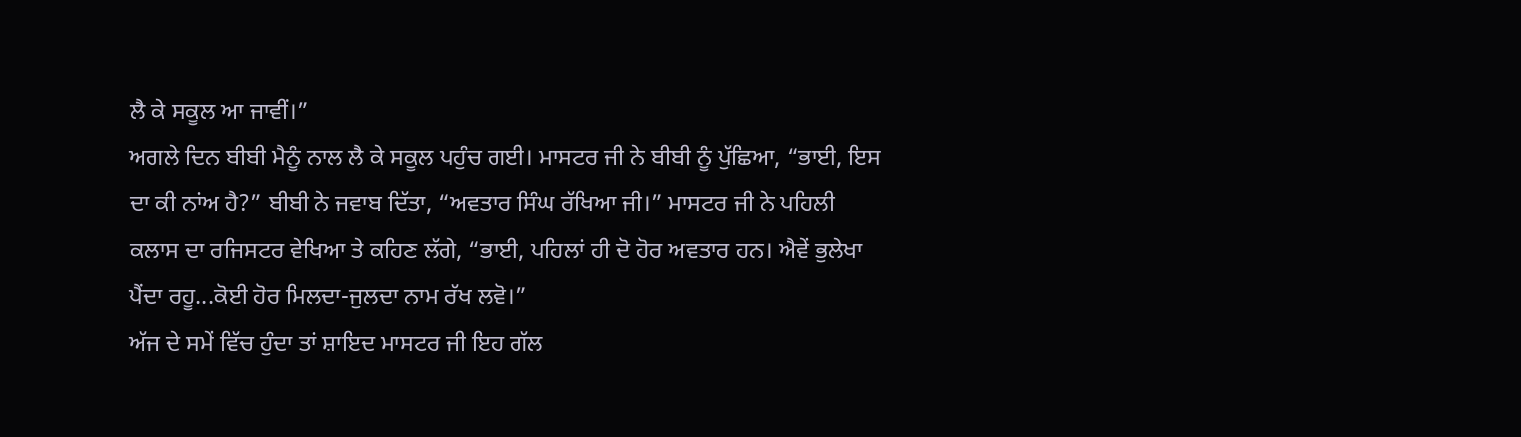ਲੈ ਕੇ ਸਕੂਲ ਆ ਜਾਵੀਂ।”
ਅਗਲੇ ਦਿਨ ਬੀਬੀ ਮੈਨੂੰ ਨਾਲ ਲੈ ਕੇ ਸਕੂਲ ਪਹੁੰਚ ਗਈ। ਮਾਸਟਰ ਜੀ ਨੇ ਬੀਬੀ ਨੂੰ ਪੁੱਛਿਆ, “ਭਾਈ, ਇਸ ਦਾ ਕੀ ਨਾਂਅ ਹੈ?” ਬੀਬੀ ਨੇ ਜਵਾਬ ਦਿੱਤਾ, “ਅਵਤਾਰ ਸਿੰਘ ਰੱਖਿਆ ਜੀ।” ਮਾਸਟਰ ਜੀ ਨੇ ਪਹਿਲੀ ਕਲਾਸ ਦਾ ਰਜਿਸਟਰ ਵੇਖਿਆ ਤੇ ਕਹਿਣ ਲੱਗੇ, “ਭਾਈ, ਪਹਿਲਾਂ ਹੀ ਦੋ ਹੋਰ ਅਵਤਾਰ ਹਨ। ਐਵੇਂ ਭੁਲੇਖਾ ਪੈਂਦਾ ਰਹੂ...ਕੋਈ ਹੋਰ ਮਿਲਦਾ-ਜੁਲਦਾ ਨਾਮ ਰੱਖ ਲਵੋ।”
ਅੱਜ ਦੇ ਸਮੇਂ ਵਿੱਚ ਹੁੰਦਾ ਤਾਂ ਸ਼ਾਇਦ ਮਾਸਟਰ ਜੀ ਇਹ ਗੱਲ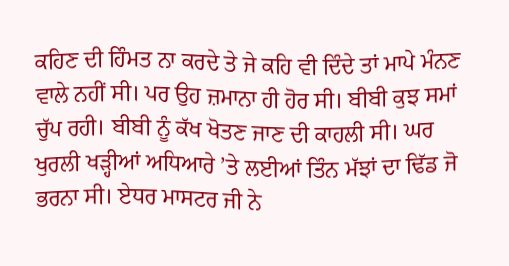ਕਹਿਣ ਦੀ ਹਿੰਮਤ ਨਾ ਕਰਦੇ ਤੇ ਜੇ ਕਹਿ ਵੀ ਦਿੰਦੇ ਤਾਂ ਮਾਪੇ ਮੰਨਣ ਵਾਲੇ ਨਹੀਂ ਸੀ। ਪਰ ਉਹ ਜ਼ਮਾਨਾ ਹੀ ਹੋਰ ਸੀ। ਬੀਬੀ ਕੁਝ ਸਮਾਂ ਚੁੱਪ ਰਹੀ। ਬੀਬੀ ਨੂੰ ਕੱਖ ਖੋਤਣ ਜਾਣ ਦੀ ਕਾਹਲੀ ਸੀ। ਘਰ ਖੁਰਲੀ ਖੜ੍ਹੀਆਂ ਅਧਿਆਰੇ ’ਤੇ ਲਈਆਂ ਤਿੰਨ ਮੱਝਾਂ ਦਾ ਢਿੱਡ ਜੋ ਭਰਨਾ ਸੀ। ਏਧਰ ਮਾਸਟਰ ਜੀ ਨੇ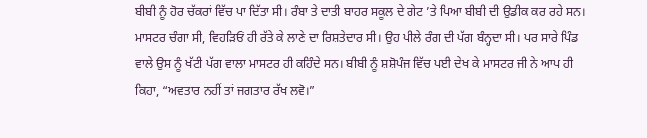ਬੀਬੀ ਨੂੰ ਹੋਰ ਚੱਕਰਾਂ ਵਿੱਚ ਪਾ ਦਿੱਤਾ ਸੀ। ਰੰਬਾ ਤੇ ਦਾਤੀ ਬਾਹਰ ਸਕੂਲ ਦੇ ਗੇਟ ’ਤੇ ਪਿਆ ਬੀਬੀ ਦੀ ਉਡੀਕ ਕਰ ਰਹੇ ਸਨ। ਮਾਸਟਰ ਚੰਗਾ ਸੀ, ਵਿਹੜਿਓਂ ਹੀ ਰੱਤੇ ਕੇ ਲਾਣੇ ਦਾ ਰਿਸ਼ਤੇਦਾਰ ਸੀ। ਉਹ ਪੀਲੇ ਰੰਗ ਦੀ ਪੱਗ ਬੰਨ੍ਹਦਾ ਸੀ। ਪਰ ਸਾਰੇ ਪਿੰਡ ਵਾਲੇ ਉਸ ਨੂੰ ਖੱਟੀ ਪੱਗ ਵਾਲਾ ਮਾਸਟਰ ਹੀ ਕਹਿੰਦੇ ਸਨ। ਬੀਬੀ ਨੂੰ ਸ਼ਸ਼ੋਪੰਜ ਵਿੱਚ ਪਈ ਦੇਖ ਕੇ ਮਾਸਟਰ ਜੀ ਨੇ ਆਪ ਹੀ ਕਿਹਾ, “ਅਵਤਾਰ ਨਹੀਂ ਤਾਂ ਜਗਤਾਰ ਰੱਖ ਲਵੋ।”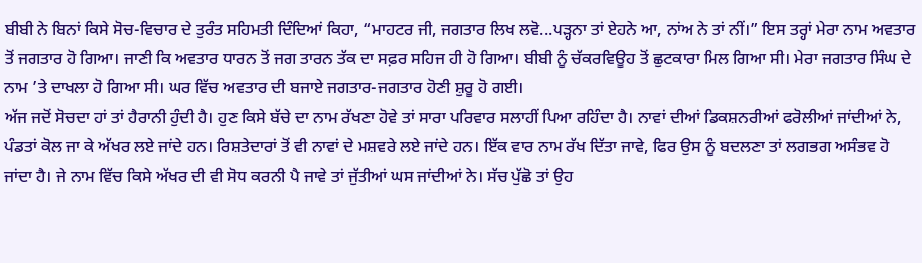ਬੀਬੀ ਨੇ ਬਿਨਾਂ ਕਿਸੇ ਸੋਚ-ਵਿਚਾਰ ਦੇ ਤੁਰੰਤ ਸਹਿਮਤੀ ਦਿੰਦਿਆਂ ਕਿਹਾ, “ਮਾਹਟਰ ਜੀ, ਜਗਤਾਰ ਲਿਖ ਲਵੋ...ਪੜ੍ਹਨਾ ਤਾਂ ਏਹਨੇ ਆ, ਨਾਂਅ ਨੇ ਤਾਂ ਨੀਂ।” ਇਸ ਤਰ੍ਹਾਂ ਮੇਰਾ ਨਾਮ ਅਵਤਾਰ ਤੋਂ ਜਗਤਾਰ ਹੋ ਗਿਆ। ਜਾਣੀ ਕਿ ਅਵਤਾਰ ਧਾਰਨ ਤੋਂ ਜਗ ਤਾਰਨ ਤੱਕ ਦਾ ਸਫ਼ਰ ਸਹਿਜ ਹੀ ਹੋ ਗਿਆ। ਬੀਬੀ ਨੂੰ ਚੱਕਰਵਿਊਹ ਤੋਂ ਛੁਟਕਾਰਾ ਮਿਲ ਗਿਆ ਸੀ। ਮੇਰਾ ਜਗਤਾਰ ਸਿੰਘ ਦੇ ਨਾਮ ’ਤੇ ਦਾਖਲਾ ਹੋ ਗਿਆ ਸੀ। ਘਰ ਵਿੱਚ ਅਵਤਾਰ ਦੀ ਬਜਾਏ ਜਗਤਾਰ-ਜਗਤਾਰ ਹੋਣੀ ਸ਼ੁਰੂ ਹੋ ਗਈ।
ਅੱਜ ਜਦੋਂ ਸੋਚਦਾ ਹਾਂ ਤਾਂ ਹੈਰਾਨੀ ਹੁੰਦੀ ਹੈ। ਹੁਣ ਕਿਸੇ ਬੱਚੇ ਦਾ ਨਾਮ ਰੱਖਣਾ ਹੋਵੇ ਤਾਂ ਸਾਰਾ ਪਰਿਵਾਰ ਸਲਾਹੀਂ ਪਿਆ ਰਹਿੰਦਾ ਹੈ। ਨਾਵਾਂ ਦੀਆਂ ਡਿਕਸ਼ਨਰੀਆਂ ਫਰੋਲੀਆਂ ਜਾਂਦੀਆਂ ਨੇ, ਪੰਡਤਾਂ ਕੋਲ ਜਾ ਕੇ ਅੱਖਰ ਲਏ ਜਾਂਦੇ ਹਨ। ਰਿਸ਼ਤੇਦਾਰਾਂ ਤੋਂ ਵੀ ਨਾਵਾਂ ਦੇ ਮਸ਼ਵਰੇ ਲਏ ਜਾਂਦੇ ਹਨ। ਇੱਕ ਵਾਰ ਨਾਮ ਰੱਖ ਦਿੱਤਾ ਜਾਵੇ, ਫਿਰ ਉਸ ਨੂੰ ਬਦਲਣਾ ਤਾਂ ਲਗਭਗ ਅਸੰਭਵ ਹੋ ਜਾਂਦਾ ਹੈ। ਜੇ ਨਾਮ ਵਿੱਚ ਕਿਸੇ ਅੱਖਰ ਦੀ ਵੀ ਸੋਧ ਕਰਨੀ ਪੈ ਜਾਵੇ ਤਾਂ ਜੁੱਤੀਆਂ ਘਸ ਜਾਂਦੀਆਂ ਨੇ। ਸੱਚ ਪੁੱਛੋ ਤਾਂ ਉਹ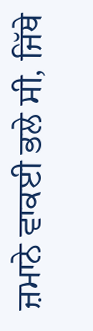ਜ਼ਮਾਨੇ ਵਾਕਈ ਭਲੇ ਸੀ, ਜਿੱਥੇ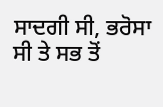ਸਾਦਗੀ ਸੀ, ਭਰੋਸਾ ਸੀ ਤੇ ਸਭ ਤੋਂ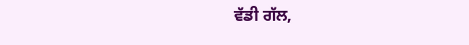ਵੱਡੀ ਗੱਲ,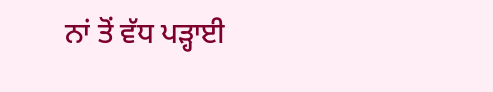ਨਾਂ ਤੋਂ ਵੱਧ ਪੜ੍ਹਾਈ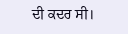ਦੀ ਕਦਰ ਸੀ।